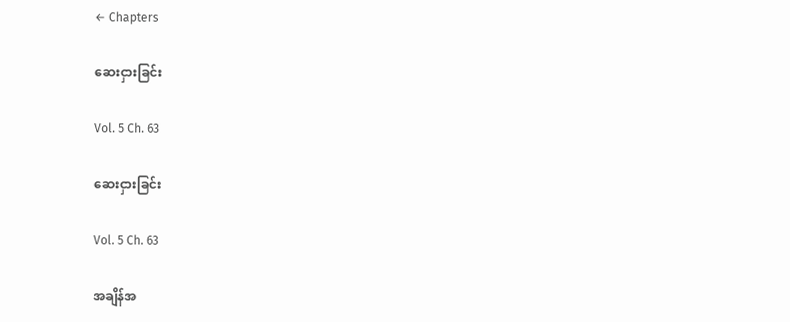← Chapters

ဆေးငှားခြင်း

Vol. 5 Ch. 63

ဆေးငှားခြင်း

Vol. 5 Ch. 63

အချိန်အ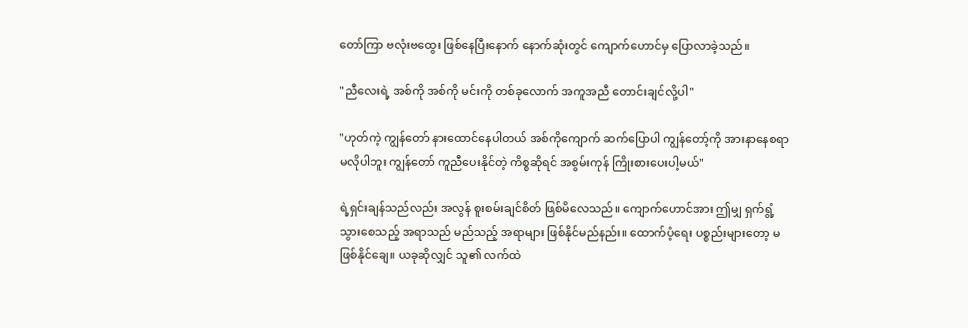တော်ကြာ ဗလုံးဗထွေး ဖြစ်နေပြီးနောက် နောက်ဆုံးတွင် ကျောက်ဟောင်မှ ပြောလာခဲ့သည်။

"ညီလေးရဲ့ အစ်ကို အစ်ကို မင်းကို တစ်ခုလောက် အကူအညီ တောင်းချင်လို့ပါ"

"ဟုတ်ကဲ့ ကျွန်တော် နားထောင်နေပါတယ် အစ်ကိုကျောက် ဆက်ပြောပါ ကျွန်တော့်ကို အားနာနေစရာ မလိုပါဘူး ကျွန်တော် ကူညီပေးနိုင်တဲ့ ကိစ္စဆိုရင် အစွမ်းကုန် ကြိုးစားပေးပါ့မယ်"

ရဲ့ရှင်းချန်သည်လည်း အလွန် စူးစမ်းချင်စိတ် ဖြစ်မိလေသည်။ ကျောက်ဟောင်အား ဤမျှ ရှက်ရွံ့ သွားစေသည့် အရာသည် မည်သည့် အရာများ ဖြစ်နိုင်မည်နည်း။ ထောက်ပံ့ရေး ပစ္စည်းများတော့ မဖြစ်နိုင်ချေ။ ယခုဆိုလျှင် သူ၏ လက်ထဲ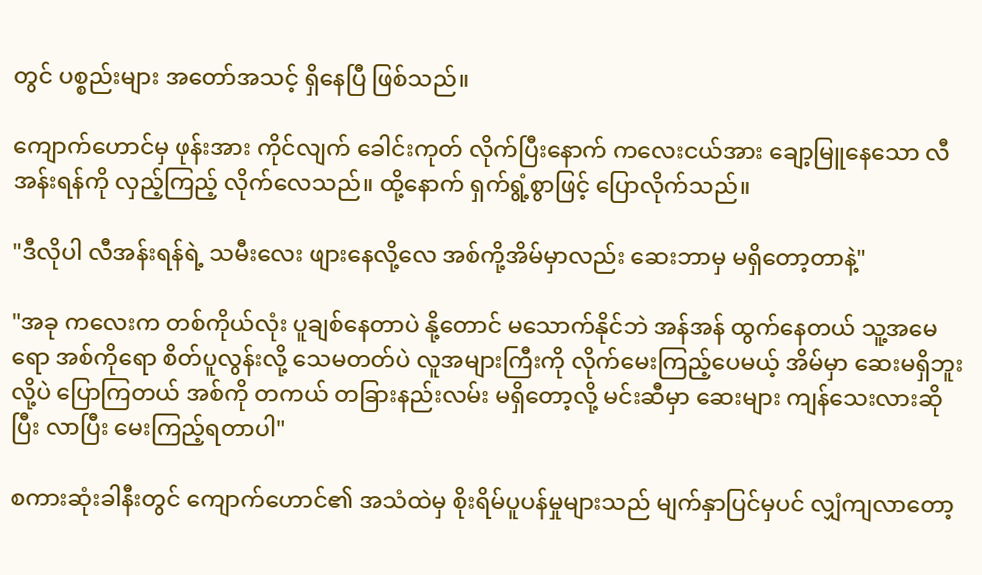တွင် ပစ္စည်းများ အတော်အသင့် ရှိနေပြီ ဖြစ်သည်။

ကျောက်ဟောင်မှ ဖုန်းအား ကိုင်လျက် ခေါင်းကုတ် လိုက်ပြီးနောက် ကလေးငယ်အား ချော့မြူနေသော လီအန်းရန်ကို လှည့်ကြည့် လိုက်လေသည်။ ထို့နောက် ရှက်ရွံ့စွာဖြင့် ပြောလိုက်သည်။

"ဒီလိုပါ လီအန်းရန်ရဲ့ သမီးလေး ဖျားနေလို့လေ အစ်ကို့အိမ်မှာလည်း ဆေးဘာမှ မရှိတော့တာနဲ့"

"အခု ကလေးက တစ်ကိုယ်လုံး ပူချစ်နေတာပဲ နို့တောင် မသောက်နိုင်ဘဲ အန်အန် ထွက်နေတယ် သူ့အမေရော အစ်ကိုရော စိတ်ပူလွန်းလို့ သေမတတ်ပဲ လူအများကြီးကို လိုက်မေးကြည့်ပေမယ့် အိမ်မှာ ဆေးမရှိဘူးလို့ပဲ ပြောကြတယ် အစ်ကို တကယ် တခြားနည်းလမ်း မရှိတော့လို့ မင်းဆီမှာ ဆေးများ ကျန်သေးလားဆိုပြီး လာပြီး မေးကြည့်ရတာပါ"

စကားဆုံးခါနီးတွင် ကျောက်ဟောင်၏ အသံထဲမှ စိုးရိမ်ပူပန်မှုများသည် မျက်နှာပြင်မှပင် လျှံကျလာတော့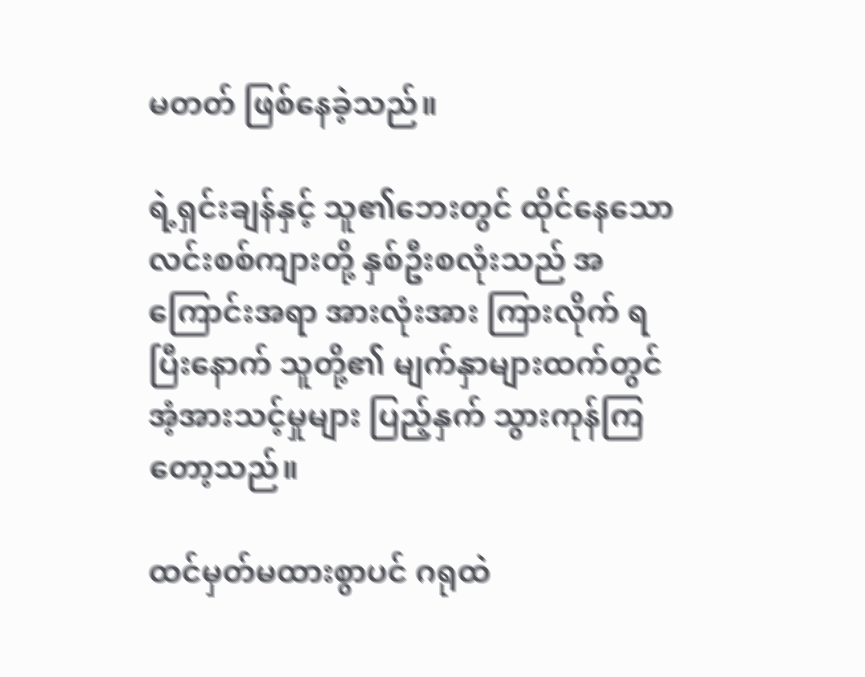မတတ် ဖြစ်နေခဲ့သည်။

ရဲ့ရှင်းချန်နှင့် သူ၏ဘေးတွင် ထိုင်နေသော လင်းစစ်ကျားတို့ နှစ်ဦးစလုံးသည် အကြောင်းအရာ အားလုံးအား ကြားလိုက် ရပြီးနောက် သူတို့၏ မျက်နှာများထက်တွင် အံ့အားသင့်မှုများ ပြည့်နှက် သွားကုန်ကြတော့သည်။

ထင်မှတ်မထားစွာပင် ဂရုထဲ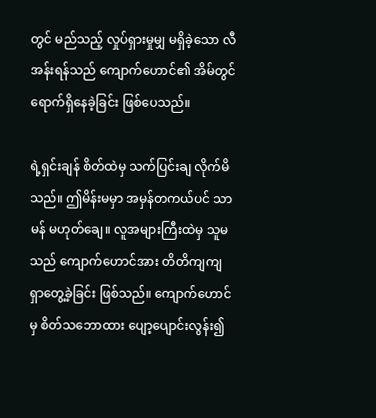တွင် မည်သည့် လှုပ်ရှားမှုမျှ မရှိခဲ့သော လီအန်းရန်သည် ကျောက်ဟောင်၏ အိမ်တွင် ရောက်ရှိနေခဲ့ခြင်း ဖြစ်ပေသည်။

ရဲ့ရှင်းချန် စိတ်ထဲမှ သက်ပြင်းချ လိုက်မိသည်။ ဤမိန်းမမှာ အမှန်တကယ်ပင် သာမန် မဟုတ်ချေ။ လူအများကြီးထဲမှ သူမသည် ကျောက်ဟောင်အား တိတိကျကျ ရှာတွေ့ခဲ့ခြင်း ဖြစ်သည်။ ကျောက်ဟောင်မှ စိတ်သဘောထား ပျော့ပျောင်းလွန်း၍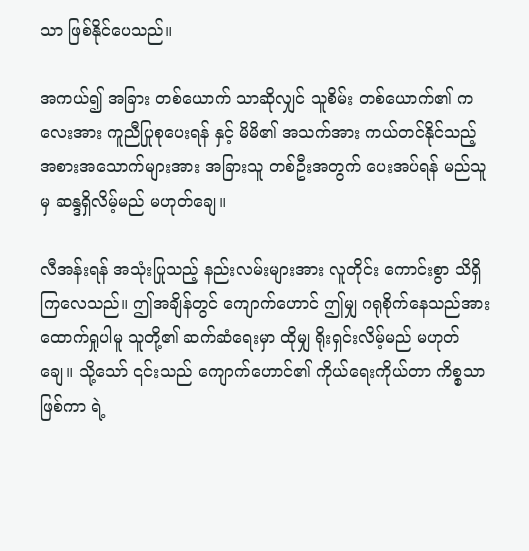သာ ဖြစ်နိုင်ပေသည်။

အကယ်၍ အခြား တစ်ယောက် သာဆိုလျှင် သူစိမ်း တစ်ယောက်၏ ကလေးအား ကူညီပြုစုပေးရန် နှင့် မိမိ၏ အသက်အား ကယ်တင်နိုင်သည့် အစားအသောက်များအား အခြားသူ တစ်ဦးအတွက် ပေးအပ်ရန် မည်သူမှ ဆန္ဒရှိလိမ့်မည် မဟုတ်ချေ။

လီအန်းရန် အသုံးပြုသည့် နည်းလမ်းများအား လူတိုင်း ကောင်းစွာ သိရှိကြလေသည်။ ဤအချိန်တွင် ကျောက်ဟောင် ဤမျှ ဂရုစိုက်နေသည်အား ထောက်ရှုပါမူ သူတို့၏ ဆက်ဆံရေးမှာ ထိုမျှ ရိုးရှင်းလိမ့်မည် မဟုတ်ချေ။ သို့သော် ၎င်းသည် ကျောက်ဟောင်၏ ကိုယ်ရေးကိုယ်တာ ကိစ္စသာဖြစ်ကာ ရဲ့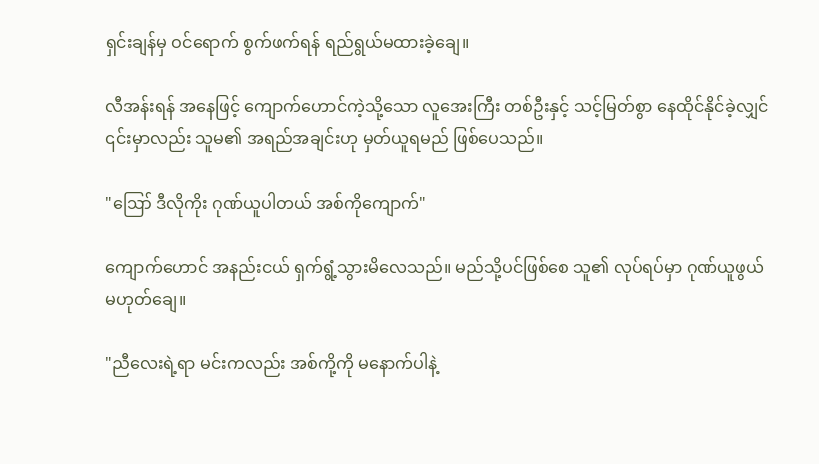ရှင်းချန်မှ ဝင်ရောက် စွက်ဖက်ရန် ရည်ရွယ်မထားခဲ့ချေ။

လီအန်းရန် အနေဖြင့် ကျောက်ဟောင်ကဲ့သို့သော လူအေးကြီး တစ်ဦးနှင့် သင့်မြတ်စွာ နေထိုင်နိုင်ခဲ့လျှင် ၎င်းမှာလည်း သူမ၏ အရည်အချင်းဟု မှတ်ယူရမည် ဖြစ်ပေသည်။

"ဪ ဒီလိုကိုး ဂုဏ်ယူပါတယ် အစ်ကိုကျောက်"

ကျောက်ဟောင် အနည်းငယ် ရှက်ရွံ့သွားမိလေသည်။ မည်သို့ပင်ဖြစ်စေ သူ၏ လုပ်ရပ်မှာ ဂုဏ်ယူဖွယ် မဟုတ်ချေ။

"ညီလေးရဲ့ရာ မင်းကလည်း အစ်ကို့ကို မနောက်ပါနဲ့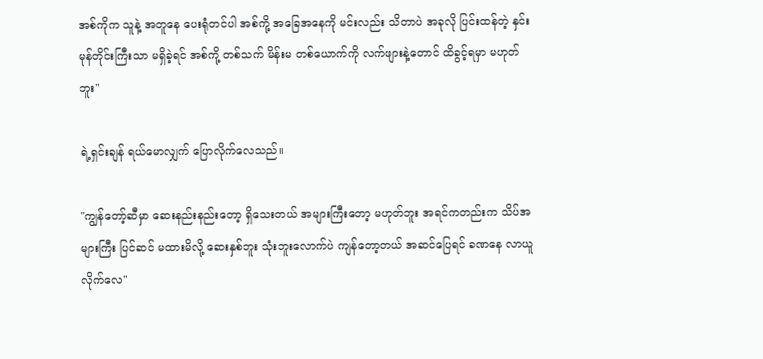အစ်ကိုက သူနဲ့ အတူနေ ပေးရုံတင်ပါ အစ်ကို့ အခြေအနေကို မင်းလည်း သိတာပဲ အခုလို ပြင်းထန်တဲ့ နှင်းမုန်တိုင်းကြီးသာ မရှိခဲ့ရင် အစ်ကို့ တစ်သက် မိန်းမ တစ်ယောက်ကို လက်ဖျားနဲ့တောင် ထိခွင့်ရမှာ မဟုတ်ဘူး"

ရဲ့ရှင်းချန် ရယ်မောလျှက် ပြောလိုက်လေသည်။

"ကျွန်တော့်ဆီမှာ ဆေးနည်းနည်းတော့ ရှိသေးတယ် အများကြီးတော့ မဟုတ်ဘူး အရင်ကတည်းက သိပ်အများကြီး ပြင်ဆင် မထားမိလို့ ဆေးနှစ်ဘူး သုံးဘူးလောက်ပဲ ကျန်တော့တယ် အဆင်ပြေရင် ခဏနေ လာယူလိုက်လေ"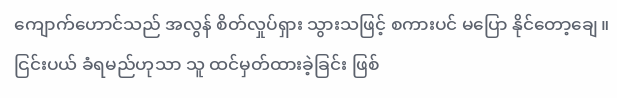ကျောက်ဟောင်သည် အလွန် စိတ်လှုပ်ရှား သွားသဖြင့် စကားပင် မပြော နိုင်တော့ချေ။ ငြင်းပယ် ခံရမည်ဟုသာ သူ ထင်မှတ်ထားခဲ့ခြင်း ဖြစ်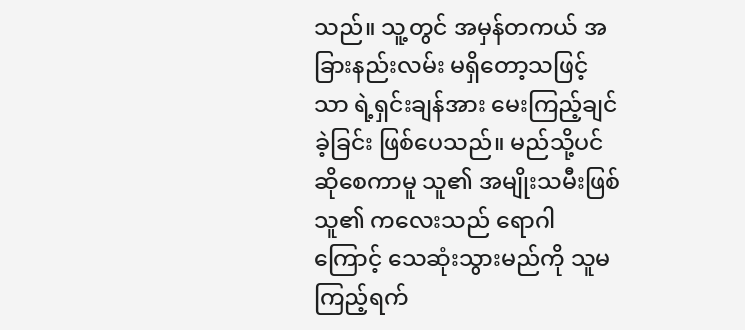သည်။ သူ့တွင် အမှန်တကယ် အခြားနည်းလမ်း မရှိတော့သဖြင့်သာ ရဲ့ရှင်းချန်အား မေးကြည့်ချင်ခဲ့ခြင်း ဖြစ်ပေသည်။ မည်သို့ပင်ဆိုစေကာမူ သူ၏ အမျိုးသမီးဖြစ်သူ၏ ကလေးသည် ရောဂါကြောင့် သေဆုံးသွားမည်ကို သူမကြည့်ရက်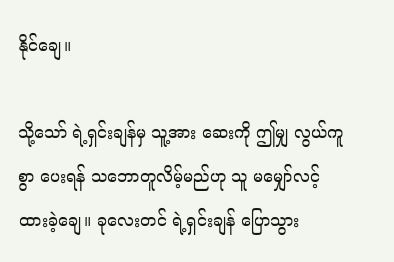နိုင်ချေ။

သို့သော် ရဲ့ရှင်းချန်မှ သူ့အား ဆေးကို ဤမျှ လွယ်ကူစွာ ပေးရန် သဘောတူလိမ့်မည်ဟု သူ မမျှော်လင့် ထားခဲ့ချေ။ ခုလေးတင် ရဲ့ရှင်းချန် ပြောသွား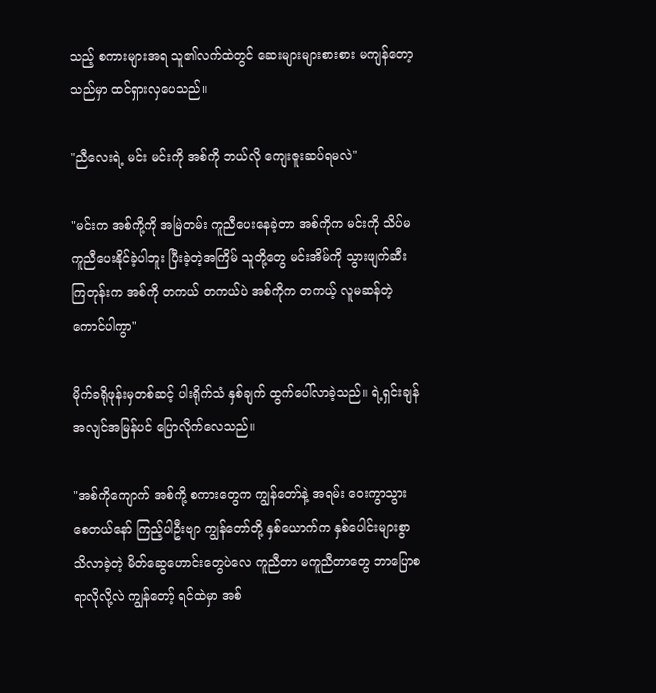သည့် စကားများအရ သူ၏လက်ထဲတွင် ဆေးများများစားစား မကျန်တော့သည်မှာ ထင်ရှားလှပေသည်။

"ညီလေးရဲ့ မင်း မင်းကို အစ်ကို ဘယ်လို ကျေးဇူးဆပ်ရမလဲ"

"မင်းက အစ်ကို့ကို အမြဲတမ်း ကူညီပေးနေခဲ့တာ အစ်ကိုက မင်းကို သိပ်မကူညီပေးနိုင်ခဲ့ပါဘူး ပြီးခဲ့တဲ့အကြိမ် သူတို့တွေ မင်းအိမ်ကို သွားဖျက်ဆီးကြတုန်းက အစ်ကို တကယ် တကယ်ပဲ အစ်ကိုက တကယ့် လူမဆန်တဲ့ ကောင်ပါကွာ"

မိုက်ခရိုဖုန်းမှတစ်ဆင့် ပါးရိုက်သံ နှစ်ချက် ထွက်ပေါ်လာခဲ့သည်။ ရဲ့ရှင်းချန် အလျင်အမြန်ပင် ပြောလိုက်လေသည်။

"အစ်ကိုကျောက် အစ်ကို့ စကားတွေက ကျွန်တော်နဲ့ အရမ်း ဝေးကွာသွားစေတယ်နော် ကြည့်ပါဦးဗျာ ကျွန်တော်တို့ နှစ်ယောက်က နှစ်ပေါင်းများစွာ သိလာခဲ့တဲ့ မိတ်ဆွေဟောင်းတွေပဲလေ ကူညီတာ မကူညီတာတွေ ဘာပြောစရာလိုလို့လဲ ကျွန်တော့် ရင်ထဲမှာ အစ်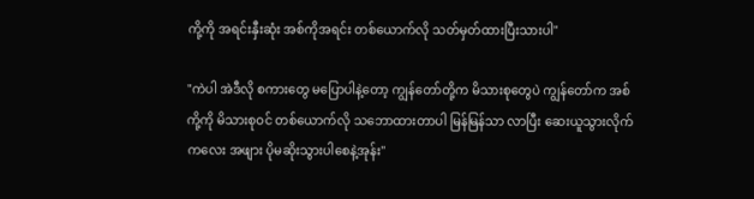ကို့ကို အရင်းနှီးဆုံး အစ်ကိုအရင်း တစ်ယောက်လို သတ်မှတ်ထားပြီးသားပါ"

"ကဲပါ အဲဒီလို စကားတွေ မပြောပါနဲ့တော့ ကျွန်တော်တို့က မိသားစုတွေပဲ ကျွန်တော်က အစ်ကို့ကို မိသားစုဝင် တစ်ယောက်လို သဘောထားတာပါ မြန်မြန်သာ လာပြီး ဆေးယူသွားလိုက် ကလေး အဖျား ပိုမဆိုးသွားပါစေနဲ့အုန်း"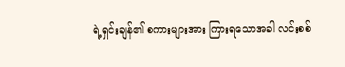ရဲ့ရှင်းချန်၏ စကားများအား ကြားရသောအခါ လင်းစစ်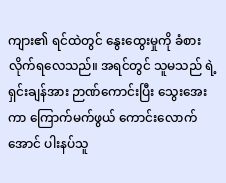ကျား၏ ရင်ထဲတွင် နွေးထွေးမှုကို ခံစားလိုက်ရလေသည်။ အရင်တွင် သူမသည် ရဲ့ရှင်းချန်အား ဉာဏ်ကောင်းပြီး သွေးအေးကာ ကြောက်မက်ဖွယ် ကောင်းလောက်အောင် ပါးနပ်သူ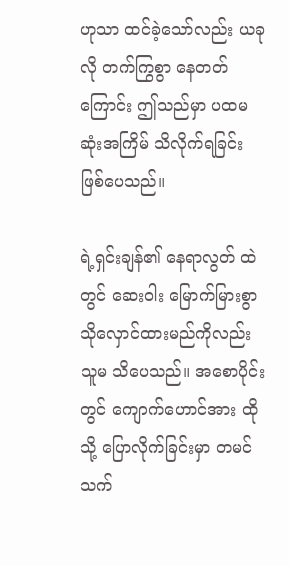ဟုသာ ထင်ခဲ့သော်လည်း ယခုလို တက်ကြွစွာ နေတတ်ကြောင်း ဤသည်မှာ ပထမဆုံးအကြိမ် သိလိုက်ရခြင်း ဖြစ်ပေသည်။

ရဲ့ရှင်းချန်၏ နေရာလွတ် ထဲတွင် ဆေးဝါး မြောက်မြားစွာ သိုလှောင်ထားမည်ကိုလည်း သူမ သိပေသည်။ အစောပိုင်းတွင် ကျောက်ဟောင်အား ထိုသို့ ပြောလိုက်ခြင်းမှာ တမင် သက်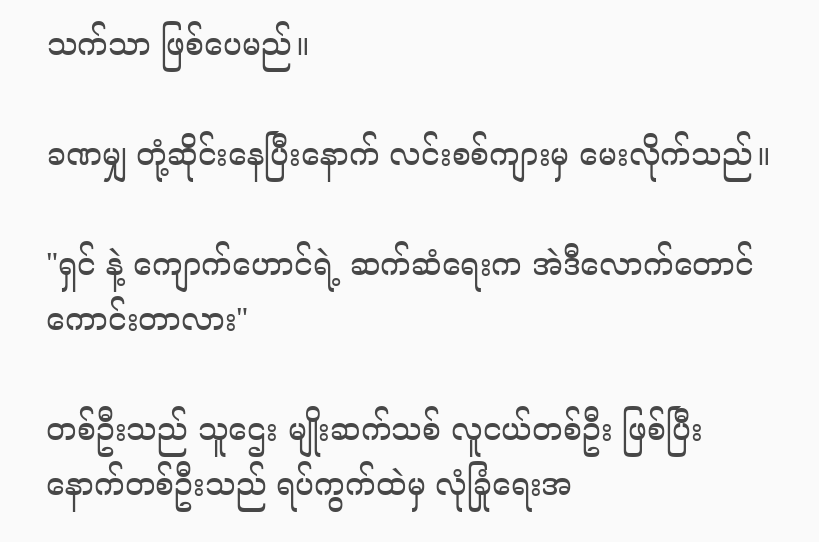သက်သာ ဖြစ်ပေမည်။

ခဏမျှ တုံ့ဆိုင်းနေပြီးနောက် လင်းစစ်ကျားမှ မေးလိုက်သည်။

"ရှင် နဲ့ ကျောက်ဟောင်ရဲ့ ဆက်ဆံရေးက အဲဒီလောက်တောင် ကောင်းတာလား"

တစ်ဦးသည် သူဌေး မျိုးဆက်သစ် လူငယ်တစ်ဦး ဖြစ်ပြီး နောက်တစ်ဦးသည် ရပ်ကွက်ထဲမှ လုံခြုံရေးအ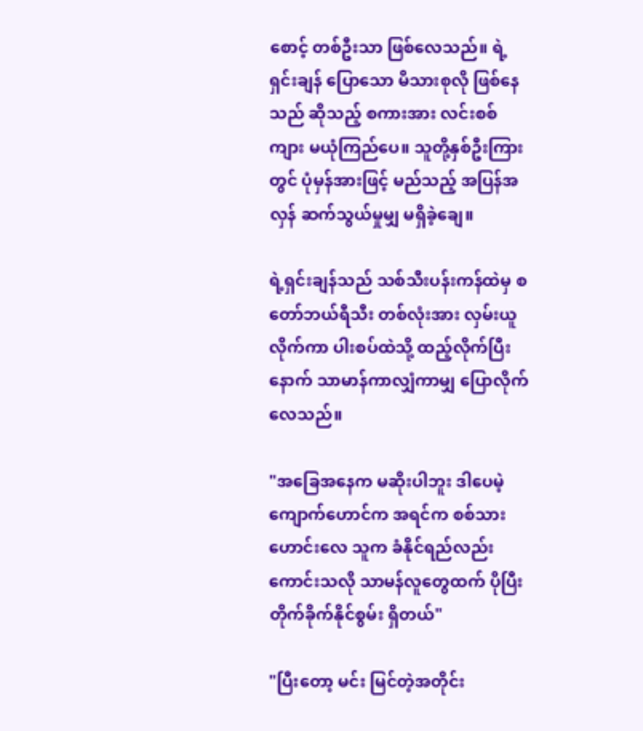စောင့် တစ်ဦးသာ ဖြစ်လေသည်။ ရဲ့ရှင်းချန် ပြောသော မိသားစုလို ဖြစ်နေသည် ဆိုသည့် စကားအား လင်းစစ်ကျား မယုံကြည်ပေ။ သူတို့နှစ်ဦးကြားတွင် ပုံမှန်အားဖြင့် မည်သည့် အပြန်အလှန် ဆက်သွယ်မှုမျှ မရှိခဲ့ချေ။

ရဲ့ရှင်းချန်သည် သစ်သီးပန်းကန်ထဲမှ စတော်ဘယ်ရီသီး တစ်လုံးအား လှမ်းယူလိုက်ကာ ပါးစပ်ထဲသို့ ထည့်လိုက်ပြီးနောက် သာမာန်ကာလျှံကာမျှ ပြောလိုက်လေသည်။

"အခြေအနေက မဆိုးပါဘူး ဒါပေမဲ့ ကျောက်ဟောင်က အရင်က စစ်သားဟောင်းလေ သူက ခံနိုင်ရည်လည်း ကောင်းသလို သာမန်လူတွေထက် ပိုပြီး တိုက်ခိုက်နိုင်စွမ်း ရှိတယ်"

"ပြီးတော့ မင်း မြင်တဲ့အတိုင်း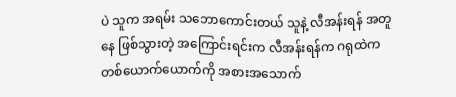ပဲ သူက အရမ်း သဘောကောင်းတယ် သူနဲ့ လီအန်းရန် အတူနေ ဖြစ်သွားတဲ့ အကြောင်းရင်းက လီအန်းရန်က ဂရုထဲက တစ်ယောက်ယောက်ကို အစားအသောက်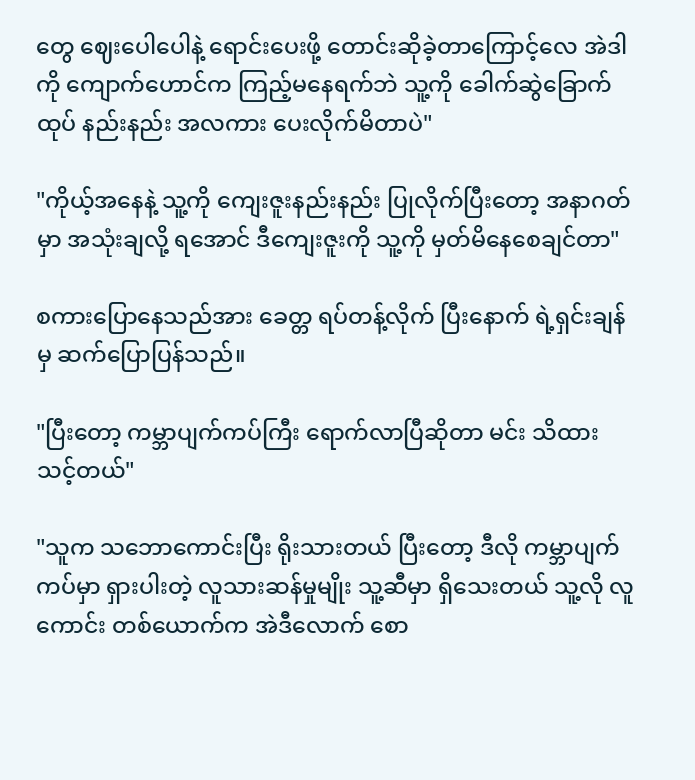တွေ ဈေးပေါပေါနဲ့ ရောင်းပေးဖို့ တောင်းဆိုခဲ့တာကြောင့်လေ အဲဒါကို ကျောက်ဟောင်က ကြည့်မနေရက်ဘဲ သူ့ကို ခေါက်ဆွဲခြောက်ထုပ် နည်းနည်း အလကား ပေးလိုက်မိတာပဲ"

"ကိုယ့်အနေနဲ့ သူ့ကို ကျေးဇူးနည်းနည်း ပြုလိုက်ပြီးတော့ အနာဂတ်မှာ အသုံးချလို့ ရအောင် ဒီကျေးဇူးကို သူ့ကို မှတ်မိနေစေချင်တာ"

စကားပြောနေသည်အား ခေတ္တ ရပ်တန့်လိုက် ပြီးနောက် ရဲ့ရှင်းချန်မှ ဆက်ပြောပြန်သည်။

"ပြီးတော့ ကမ္ဘာပျက်ကပ်ကြီး ရောက်လာပြီဆိုတာ မင်း သိထားသင့်တယ်"

"သူက သဘောကောင်းပြီး ရိုးသားတယ် ပြီးတော့ ဒီလို ကမ္ဘာပျက်ကပ်မှာ ရှားပါးတဲ့ လူသားဆန်မှုမျိုး သူ့ဆီမှာ ရှိသေးတယ် သူ့လို လူကောင်း တစ်ယောက်က အဲဒီလောက် စော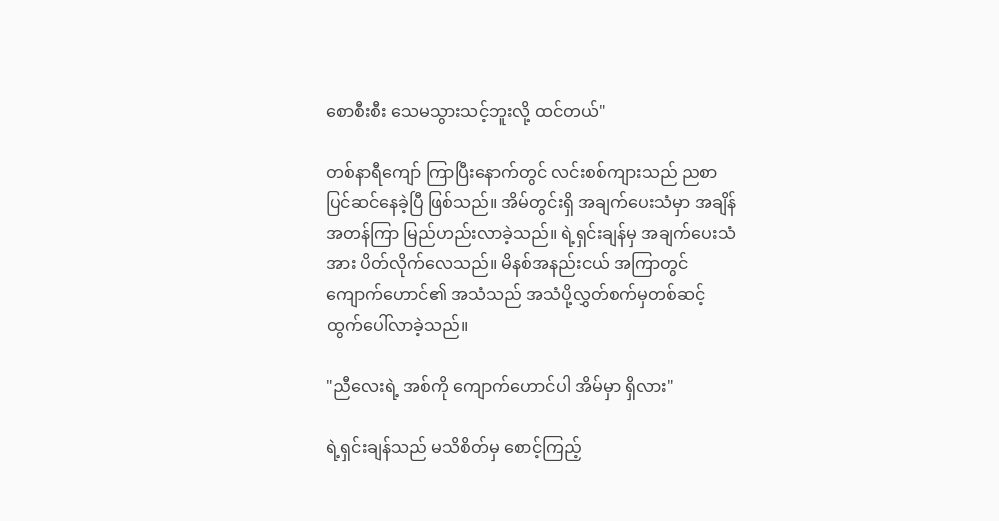စောစီးစီး သေမသွားသင့်ဘူးလို့ ထင်တယ်"

တစ်နာရီကျော် ကြာပြီးနောက်တွင် လင်းစစ်ကျားသည် ညစာ ပြင်ဆင်နေခဲ့ပြီ ဖြစ်သည်။ အိမ်တွင်းရှိ အချက်ပေးသံမှာ အချိန်အတန်ကြာ မြည်ဟည်းလာခဲ့သည်။ ရဲ့ရှင်းချန်မှ အချက်ပေးသံအား ပိတ်လိုက်လေသည်။ မိနစ်အနည်းငယ် အကြာတွင် ကျောက်ဟောင်၏ အသံသည် အသံပို့လွှတ်စက်မှတစ်ဆင့် ထွက်ပေါ်လာခဲ့သည်။

"ညီလေးရဲ့ အစ်ကို ကျောက်ဟောင်ပါ အိမ်မှာ ရှိလား"

ရဲ့ရှင်းချန်သည် မသိစိတ်မှ စောင့်ကြည့်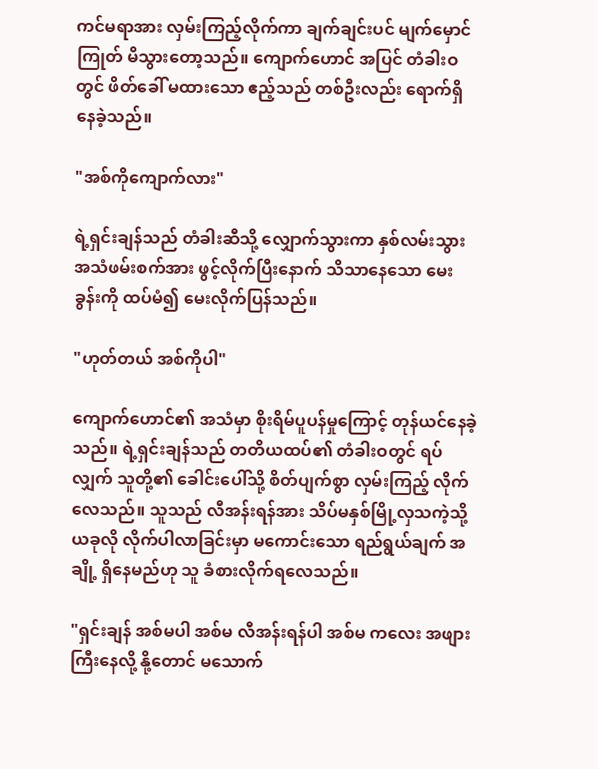ကင်မရာအား လှမ်းကြည့်လိုက်ကာ ချက်ချင်းပင် မျက်မှောင်ကြုတ် မိသွားတော့သည်။ ကျောက်ဟောင် အပြင် တံခါးဝတွင် ဖိတ်ခေါ် မထားသော ဧည့်သည် တစ်ဦးလည်း ရောက်ရှိနေခဲ့သည်။

"အစ်ကိုကျောက်လား"

ရဲ့ရှင်းချန်သည် တံခါးဆီသို့ လျှောက်သွားကာ နှစ်လမ်းသွား အသံဖမ်းစက်အား ဖွင့်လိုက်ပြီးနောက် သိသာနေသော မေးခွန်းကို ထပ်မံ၍ မေးလိုက်ပြန်သည်။

"ဟုတ်တယ် အစ်ကိုပါ"

ကျောက်ဟောင်၏ အသံမှာ စိုးရိမ်ပူပန်မှုကြောင့် တုန်ယင်နေခဲ့သည်။ ရဲ့ရှင်းချန်သည် တတိယထပ်၏ တံခါးဝတွင် ရပ်လျှက် သူတို့၏ ခေါင်းပေါ်သို့ စိတ်ပျက်စွာ လှမ်းကြည့် လိုက်လေသည်။ သူသည် လီအန်းရန်အား သိပ်မနှစ်မြို့လှသကဲ့သို့ ယခုလို လိုက်ပါလာခြင်းမှာ မကောင်းသော ရည်ရွယ်ချက် အချို့ ရှိနေမည်ဟု သူ ခံစားလိုက်ရလေသည်။

"ရှင်းချန် အစ်မပါ အစ်မ လီအန်းရန်ပါ အစ်မ ကလေး အဖျားကြီးနေလို့ နို့တောင် မသောက်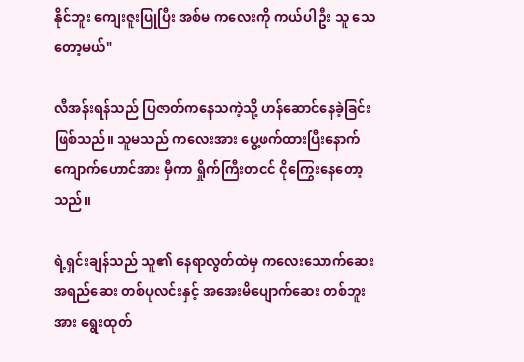နိုင်ဘူး ကျေးဇူးပြုပြီး အစ်မ ကလေးကို ကယ်ပါဦး သူ သေတော့မယ်"

လီအန်းရန်သည် ပြဇာတ်ကနေသကဲ့သို့ ဟန်ဆောင်နေခဲ့ခြင်း ဖြစ်သည်။ သူမသည် ကလေးအား ပွေ့ဖက်ထားပြီးနောက် ကျောက်ဟောင်အား မှီကာ ရှိုက်ကြီးတငင် ငိုကြွေးနေတော့သည်။

ရဲ့ရှင်းချန်သည် သူ၏ နေရာလွတ်ထဲမှ ကလေးသောက်ဆေး အရည်ဆေး တစ်ပုလင်းနှင့် အအေးမိပျောက်ဆေး တစ်ဘူးအား ရွေးထုတ်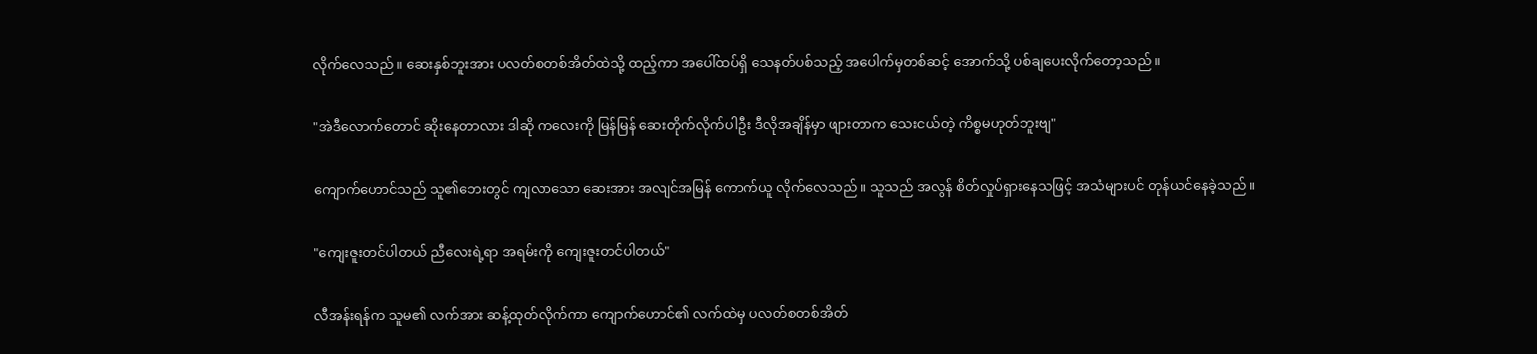လိုက်လေသည်။ ဆေးနှစ်ဘူးအား ပလတ်စတစ်အိတ်ထဲသို့ ထည့်ကာ အပေါ်ထပ်ရှိ သေနတ်ပစ်သည့် အပေါက်မှတစ်ဆင့် အောက်သို့ ပစ်ချပေးလိုက်တော့သည်။

"အဲဒီလောက်တောင် ဆိုးနေတာလား ဒါဆို ကလေးကို မြန်မြန် ဆေးတိုက်လိုက်ပါဦး ဒီလိုအချိန်မှာ ဖျားတာက သေးငယ်တဲ့ ကိစ္စမဟုတ်ဘူးဗျ"

ကျောက်ဟောင်သည် သူ၏ဘေးတွင် ကျလာသော ဆေးအား အလျင်အမြန် ကောက်ယူ လိုက်လေသည်။ သူသည် အလွန် စိတ်လှုပ်ရှားနေသဖြင့် အသံများပင် တုန်ယင်နေခဲ့သည်။

"ကျေးဇူးတင်ပါတယ် ညီလေးရဲ့ရာ အရမ်းကို ကျေးဇူးတင်ပါတယ်"

လီအန်းရန်က သူမ၏ လက်အား ဆန့်ထုတ်လိုက်ကာ ကျောက်ဟောင်၏ လက်ထဲမှ ပလတ်စတစ်အိတ်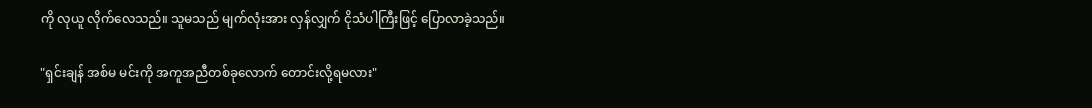ကို လုယူ လိုက်လေသည်။ သူမသည် မျက်လုံးအား လှန်လျှက် ငိုသံပါကြီးဖြင့် ပြောလာခဲ့သည်။

"ရှင်းချန် အစ်မ မင်းကို အကူအညီတစ်ခုလောက် တောင်းလို့ရမလား"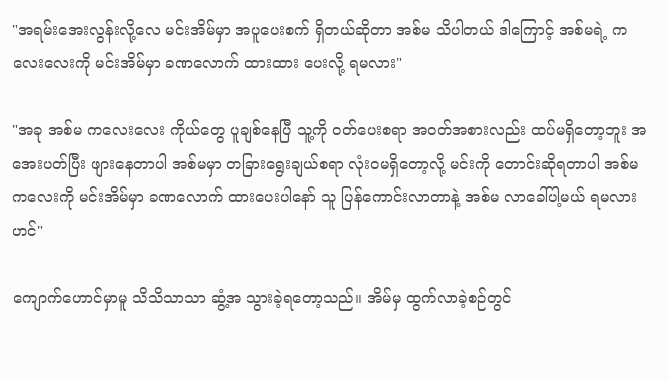"အရမ်းအေးလွန်းလို့လေ မင်းအိမ်မှာ အပူပေးစက် ရှိတယ်ဆိုတာ အစ်မ သိပါတယ် ဒါကြောင့် အစ်မရဲ့ ကလေးလေးကို မင်းအိမ်မှာ ခဏလောက် ထားထား ပေးလို့ ရမလား"

"အခု အစ်မ ကလေးလေး ကိုယ်တွေ ပူချစ်နေပြီ သူ့ကို ဝတ်ပေးစရာ အဝတ်အစားလည်း ထပ်မရှိတော့ဘူး အအေးပတ်ပြီး ဖျားနေတာပါ အစ်မမှာ တခြားရွေးချယ်စရာ လုံးဝမရှိတော့လို့ မင်းကို တောင်းဆိုရတာပါ အစ်မ ကလေးကို မင်းအိမ်မှာ ခဏလောက် ထားပေးပါနော် သူ ပြန်ကောင်းလာတာနဲ့ အစ်မ လာခေါ်ပါ့မယ် ရမလားဟင်"

ကျောက်ဟောင်မှာမူ သိသိသာသာ ဆွံ့အ သွားခဲ့ရတော့သည်။ အိမ်မှ ထွက်လာခဲ့စဉ်တွင်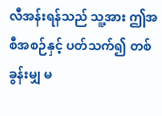လီအန်းရန်သည် သူ့အား ဤအစီအစဉ်နှင့် ပတ်သက်၍ တစ်ခွန်းမျှ မ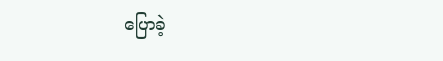ပြောခဲ့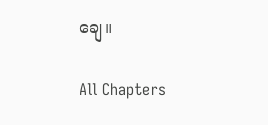ချေ။

All Chapters